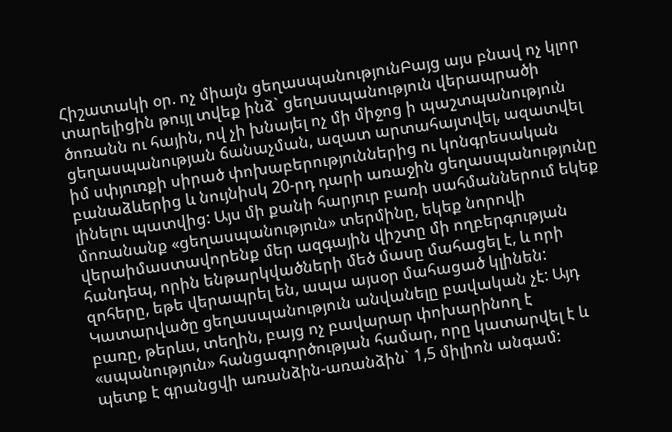Հիշատակի օր. ոչ միայն ցեղասպանությունԲայց այս բնավ ոչ կլոր տարելիցին թույլ տվեք ինձ` ցեղասպանություն վերապրածի ծոռանն ու հային, ով չի խնայել ոչ մի միջոց ի պաշտպանություն ցեղասպանության ճանաչման, ազատ արտահայտվել, ազատվել իմ սփյուռքի սիրած փոխաբերություններից ու կոնգրեսական բանաձևերից և նույնիսկ 20-րդ դարի առաջին ցեղասպանությունը լինելու պատվից: Այս մի քանի հարյուր բառի սահմաններում եկեք մոռանանք «ցեղասպանություն» տերմինը, եկեք նորովի վերաիմաստավորենք մեր ազգային վիշտը մի ողբերգության հանդեպ, որին ենթարկվածների մեծ մասը մահացել է, և որի զոհերը, եթե վերապրել են, ապա այսօր մահացած կլինեն: Կատարվածը ցեղասպանություն անվանելը բավական չէ: Այդ բառը, թերևս, տեղին, բայց ոչ բավարար փոխարինող է «սպանություն» հանցագործության համար, որը կատարվել է և պետք է գրանցվի առանձին-առանձին` 1,5 միլիոն անգամ: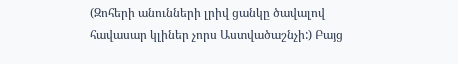(Զոհերի անունների լրիվ ցանկը ծավալով հավասար կլիներ չորս Աստվածաշնչի:) Բայց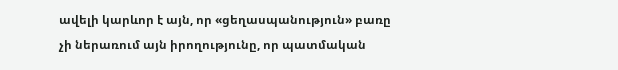ավելի կարևոր է այն, որ «ցեղասպանություն» բառը չի ներառում այն իրողությունը, որ պատմական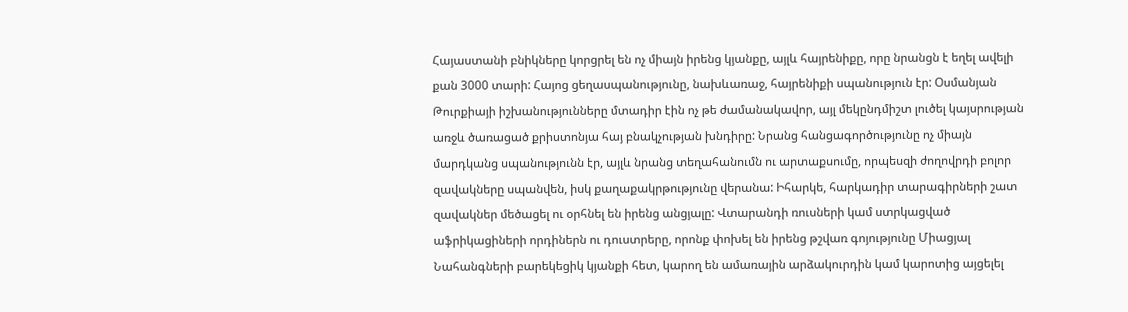Հայաստանի բնիկները կորցրել են ոչ միայն իրենց կյանքը, այլև հայրենիքը, որը նրանցն է եղել ավելի քան 3000 տարի: Հայոց ցեղասպանությունը, նախևառաջ, հայրենիքի սպանություն էր: Օսմանյան Թուրքիայի իշխանությունները մտադիր էին ոչ թե ժամանակավոր, այլ մեկընդմիշտ լուծել կայսրության առջև ծառացած քրիստոնյա հայ բնակչության խնդիրը: Նրանց հանցագործությունը ոչ միայն մարդկանց սպանությունն էր, այլև նրանց տեղահանումն ու արտաքսումը, որպեսզի ժողովրդի բոլոր զավակները սպանվեն, իսկ քաղաքակրթությունը վերանա: Իհարկե, հարկադիր տարագիրների շատ զավակներ մեծացել ու օրհնել են իրենց անցյալը: Վտարանդի ռուսների կամ ստրկացված աֆրիկացիների որդիներն ու դուստրերը, որոնք փոխել են իրենց թշվառ գոյությունը Միացյալ Նահանգների բարեկեցիկ կյանքի հետ, կարող են ամառային արձակուրդին կամ կարոտից այցելել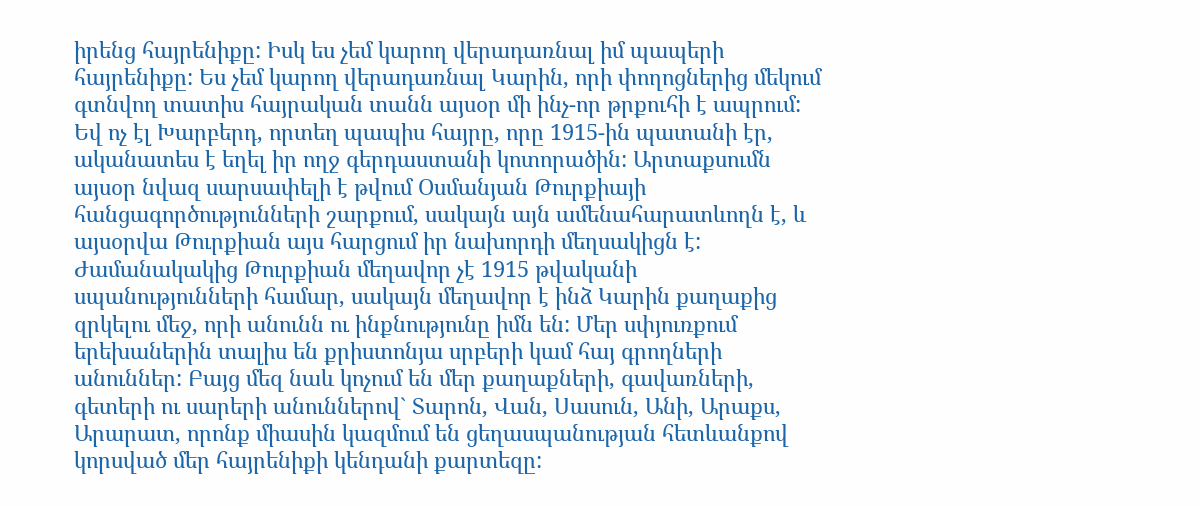իրենց հայրենիքը: Իսկ ես չեմ կարող վերադառնալ իմ պապերի հայրենիքը: Ես չեմ կարող վերադառնալ Կարին, որի փողոցներից մեկում գտնվող տատիս հայրական տանն այսօր մի ինչ-որ թրքուհի է ապրում: Եվ ոչ էլ Խարբերդ, որտեղ պապիս հայրը, որը 1915-ին պատանի էր, ականատես է եղել իր ողջ գերդաստանի կոտորածին: Արտաքսումն այսօր նվազ սարսափելի է թվում Օսմանյան Թուրքիայի հանցագործությունների շարքում, սակայն այն ամենահարատևողն է, և այսօրվա Թուրքիան այս հարցում իր նախորդի մեղսակիցն է: Ժամանակակից Թուրքիան մեղավոր չէ 1915 թվականի սպանությունների համար, սակայն մեղավոր է ինձ Կարին քաղաքից զրկելու մեջ, որի անունն ու ինքնությունը իմն են: Մեր սփյուռքում երեխաներին տալիս են քրիստոնյա սրբերի կամ հայ գրողների անուններ: Բայց մեզ նաև կոչում են մեր քաղաքների, գավառների, գետերի ու սարերի անուններով` Տարոն, Վան, Սասուն, Անի, Արաքս, Արարատ, որոնք միասին կազմում են ցեղասպանության հետևանքով կորսված մեր հայրենիքի կենդանի քարտեզը: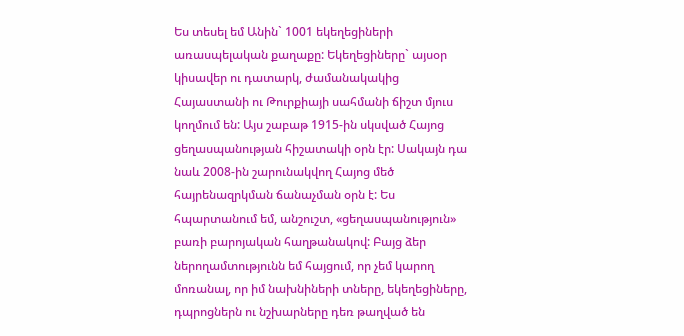Ես տեսել եմ Անին` 1001 եկեղեցիների առասպելական քաղաքը: Եկեղեցիները` այսօր կիսավեր ու դատարկ, ժամանակակից Հայաստանի ու Թուրքիայի սահմանի ճիշտ մյուս կողմում են: Այս շաբաթ 1915-ին սկսված Հայոց ցեղասպանության հիշատակի օրն էր: Սակայն դա նաև 2008-ին շարունակվող Հայոց մեծ հայրենազրկման ճանաչման օրն է: Ես հպարտանում եմ, անշուշտ, «ցեղասպանություն» բառի բարոյական հաղթանակով: Բայց ձեր ներողամտությունն եմ հայցում, որ չեմ կարող մոռանալ, որ իմ նախնիների տները, եկեղեցիները, դպրոցներն ու նշխարները դեռ թաղված են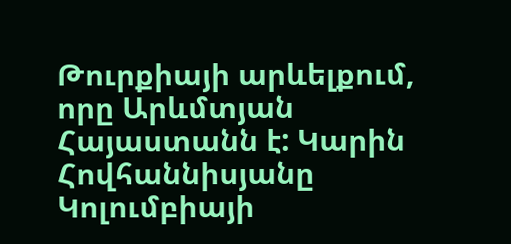Թուրքիայի արևելքում, որը Արևմտյան Հայաստանն է: Կարին Հովհաննիսյանը Կոլումբիայի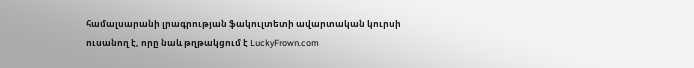համալսարանի լրագրության ֆակուլտետի ավարտական կուրսի ուսանող է, որը նաև թղթակցում է LuckyFrown.com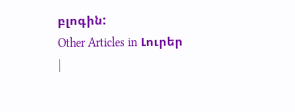բլոգին:
Other Articles in Լուրեր
|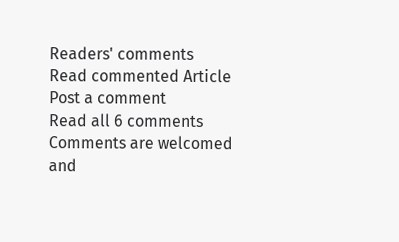Readers' comments
Read commented Article
Post a comment
Read all 6 comments
Comments are welcomed and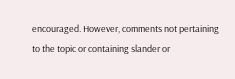encouraged. However, comments not pertaining to the topic or containing slander or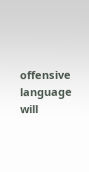offensive language will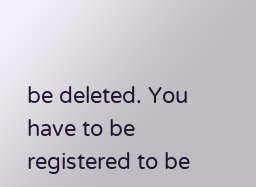be deleted. You have to be registered to be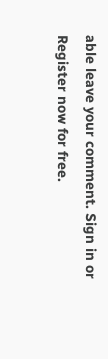able leave your comment. Sign in or Register now for free.